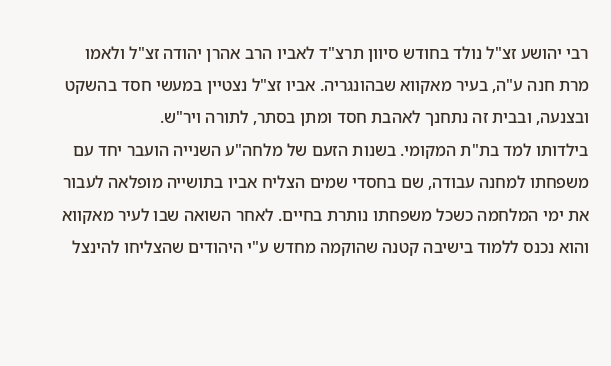רבי יהושע זצ"ל נולד בחודש סיוון תרצ"ד לאביו הרב אהרן יהודה זצ"ל ולאמו מרת חנה ע"ה, בעיר מאקווא שבהונגריה. אביו זצ"ל נצטיין במעשי חסד בהשקט ובצנעה, ובבית זה נתחנך לאהבת חסד ומתן בסתר, לתורה ויר"ש.
בילדותו למד בת"ת המקומי. בשנות הזעם של מלחה"ע השנייה הועבר יחד עם משפחתו למחנה עבודה, שם בחסדי שמים הצליח אביו בתושייה מופלאה לעבור את ימי המלחמה כשכל משפחתו נותרת בחיים. לאחר השואה שבו לעיר מאקווא והוא נכנס ללמוד בישיבה קטנה שהוקמה מחדש ע"י היהודים שהצליחו להינצל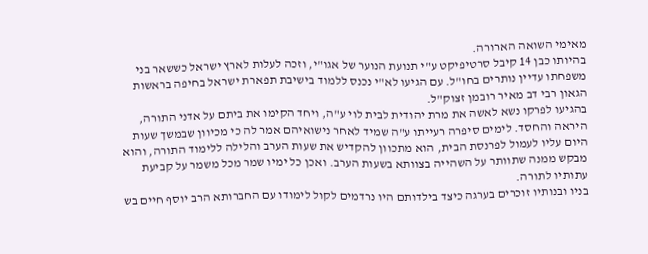מאימי השואה הארורה.
בהיותו כבן 14 קיבל סרטיפיקט ע"י תנועת הנוער של אגו"י, וזכה לעלות לארץ ישראל כששאר בני משפחתו עדיין נותרים בחו"ל. עם הגיעו לא"י נכנס ללמוד בישיבת תפארת ישראל בחיפה בראשות הגאון רבי דב מאיר רובמן זצוק"ל.
בהגיעו לפרקו נשא לאשה את מרת יהודית לבית לוי ע"ה, ויחד הקימו את ביתם על אדני התורה, היראה והחסד. לימים סיפרה רעייתו ע"ה שמיד לאחר נישואיהם אמר לה כי מכיוון שבמשך שעות היום עליו לעמול לפרנסת הבית, הוא מתכוון להקדיש את שעות הערב והלילה ללימוד התורה, והוא מבקש ממנה שתוותר על השהייה בצוותא בשעות הערב. ואכן כל ימיו שמר מכל משמר על קביעת עתותיו לתורה.
בניו ובנותיו זוכרים בערגה כיצד בילדותם היו נרדמים לקול לימודו עם החברותא הרב יוסף חיים בש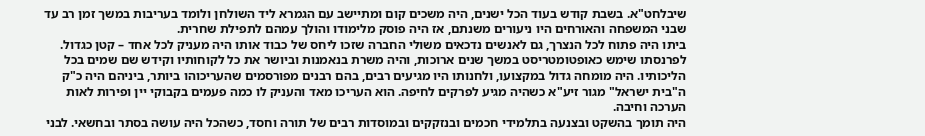שיבלחט"א. בשבת קודש בעוד הכל ישנים, היה משכים קום ומתיישב עם הגמרא ליד השולחן ולומד בעריבות במשך זמן רב עד שבני המשפחה והאורחים היו ניעורים משנתם, אז היה פוסק מלימודו והולך עמהם לתפילת שחרית.
ביתו היה פתוח לכל הנצרך, גם לאנשים נדכאים משולי החברה שזכו ליחס של כבוד אותו היה מעניק לכל אחד – קטן כגדול. לפרנסתו שימש כאופטומטריסט במשך שנים ארוכות, והיה משרת בנאמנות וביושר את כל לקוחותיו וקידש שם שמים בכל הליכותיו. היה מומחה גדול במקצועו, ולחנותו היו מגיעים רבים, בהם רבנים מפורסמים שהעריכוהו ביותר, ביניהם היה כ"ק ה"בית ישראל" מגור זיע"א כשהיה מגיע לפרקים לחיפה. הוא העריכו מאד והעניק לו כמה פעמים בקבוקי יין ופירות לאות הערכה וחיבה.
היה תומך בהשקט ובצנעה בתלמידי חכמים ובנזקקים ובמוסדות רבים של תורה וחסד, כשהכל היה עושה בסתר ובחשאי. לבני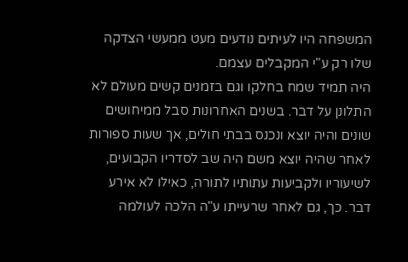המשפחה היו לעיתים נודעים מעט ממעשי הצדקה שלו רק ע"י המקבלים עצמם.
היה תמיד שמח בחלקו וגם בזמנים קשים מעולם לא התלונן על דבר. בשנים האחרונות סבל ממיחושים שונים והיה יוצא ונכנס בבתי חולים, אך שעות ספורות לאחר שהיה יוצא משם היה שב לסדריו הקבועים, לשיעוריו ולקביעות עתותיו לתורה, כאילו לא אירע דבר. כך, גם לאחר שרעייתו ע"ה הלכה לעולמה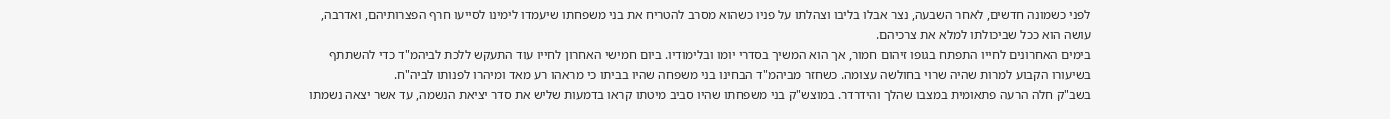לפני כשמונה חדשים, לאחר השבעה, נצר אבלו בליבו וצהלתו על פניו כשהוא מסרב להטריח את בני משפחתו שיעמדו לימינו לסייעו חרף הפצרותיהם, ואדרבה, עושה הוא ככל שביכולתו למלא את צרכיהם.
בימים האחרונים לחייו התפתח בגופו זיהום חמור, אך הוא המשיך בסדרי יומו ובלימודיו. ביום חמישי האחרון לחייו עוד התעקש ללכת לביהמ"ד כדי להשתתף בשיעורו הקבוע למרות שהיה שרוי בחולשה עצומה. כשחזר מביהמ"ד הבחינו בני משפחה שהיו בביתו כי מראהו רע מאד ומיהרו לפנותו לביה"ח.
בשב"ק חלה הרעה פתאומית במצבו שהלך והידרדר. במוצש"ק בני משפחתו שהיו סביב מיטתו קראו בדמעות שליש את סדר יציאת הנשמה, עד אשר יצאה נשמתו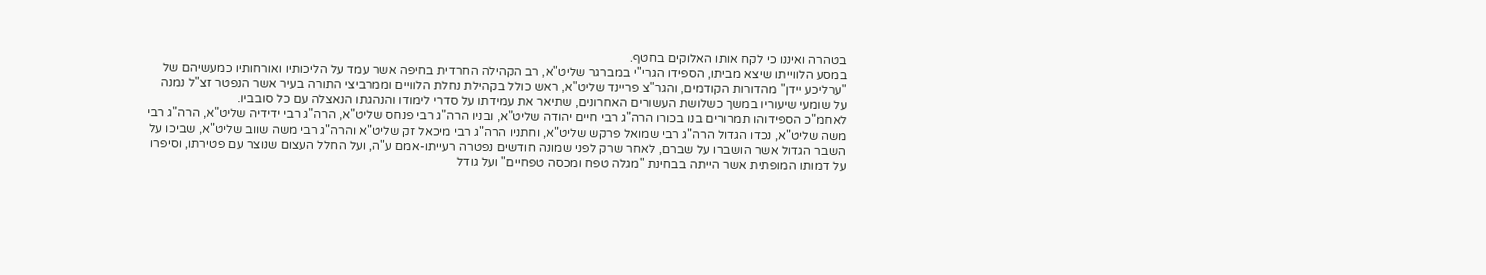בטהרה ואיננו כי לקח אותו האלוקים בחטף.
במסע הלווייתו שיצא מביתו, הספידו הגרי"י במברגר שליט"א, רב הקהילה החרדית בחיפה אשר עמד על הליכותיו ואורחותיו כמעשיהם של "ערליכע יידן" מהדורות הקודמים, והגר"צ פריינד שליט"א, ראש כולל בקהילת נחלת הלוויים וממרביצי התורה בעיר אשר הנפטר זצ"ל נמנה על שומעי שיעוריו במשך כשלושת העשורים האחרונים, שתיאר את עמידתו על סדרי לימודו והנהגתו הנאצלה עם כל סובביו.
לאחמ"כ הספידוהו תמרורים בנו בכורו הרה"ג רבי חיים יהודה שליט"א, ובניו הרה"ג רבי פנחס שליט"א, הרה"ג רבי ידידיה שליט"א, הרה"ג רבי משה שליט"א, נכדו הגדול הרה"ג רבי שמואל פרקש שליט"א, וחתניו הרה"ג רבי מיכאל זק שליט"א והרה"ג רבי משה שווב שליט"א, שביכו על השבר הגדול אשר הושברו על שברם, לאחר שרק לפני שמונה חודשים נפטרה רעייתו-אמם ע"ה, ועל החלל העצום שנוצר עם פטירתו, וסיפרו על דמותו המופתית אשר הייתה בבחינת "מגלה טפח ומכסה טפחיים" ועל גודל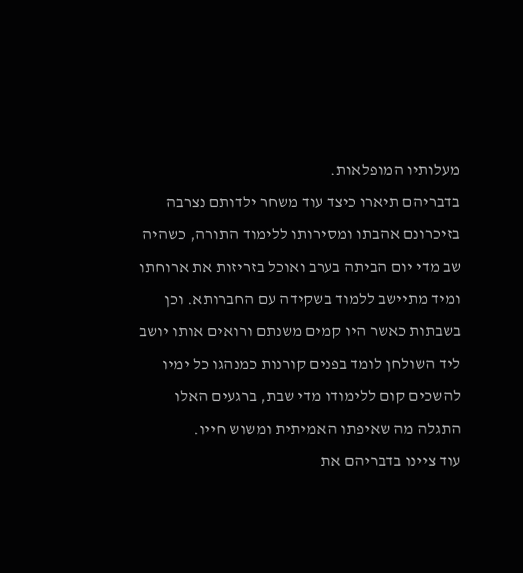מעלותיו המופלאות.
בדבריהם תיארו כיצד עוד משחר ילדותם נצרבה בזיכרונם אהבתו ומסירותו ללימוד התורה, כשהיה שב מדי יום הביתה בערב ואוכל בזריזות את ארוחתו ומיד מתיישב ללמוד בשקידה עם החברותא. וכן בשבתות כאשר היו קמים משנתם ורואים אותו יושב ליד השולחן לומד בפנים קורנות כמנהגו כל ימיו להשכים קום ללימודו מדי שבת, ברגעים האלו התגלה מה שאיפתו האמיתית ומשוש חייו.
עוד ציינו בדבריהם את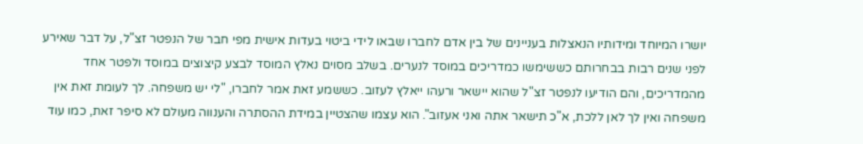יושרו המיוחד ומידותיו הנאצלות בעניינים של בין אדם לחברו שבאו לידי ביטוי בעדות אישית מפי חבר של הנפטר זצ"ל, על דבר שאירע לפני שנים רבות בבחרותם כששימשו כמדריכים במוסד לנערים. בשלב מסוים נאלץ המוסד לבצע קיצוצים במוסד ולפטר אחד מהמדריכים, והם הודיעו לנפטר זצ"ל שהוא יישאר ורעהו ייאלץ לעזוב. כששמע זאת אמר לחברו, "לי יש משפחה. לך לעומת זאת אין משפחה ואין לך לאן ללכת, א"כ תישאר אתה ואני אעזוב". הוא עצמו שהצטיין במידת ההסתרה והענווה מעולם לא סיפר זאת, כמו עוד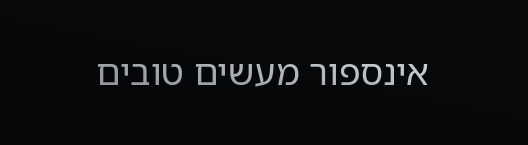אינספור מעשים טובים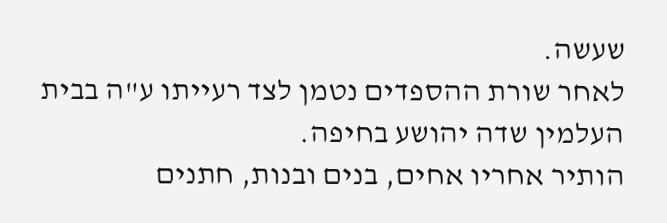שעשה.
לאחר שורת ההספדים נטמן לצד רעייתו ע"ה בבית העלמין שדה יהושע בחיפה.
הותיר אחריו אחים, בנים ובנות, חתנים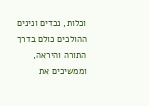וכלות, נכדים ונינים ההולכים כולם בדרך התורה והיראה, וממשיכים את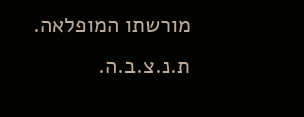מורשתו המופלאה.
ת.נ.צ.ב.ה.